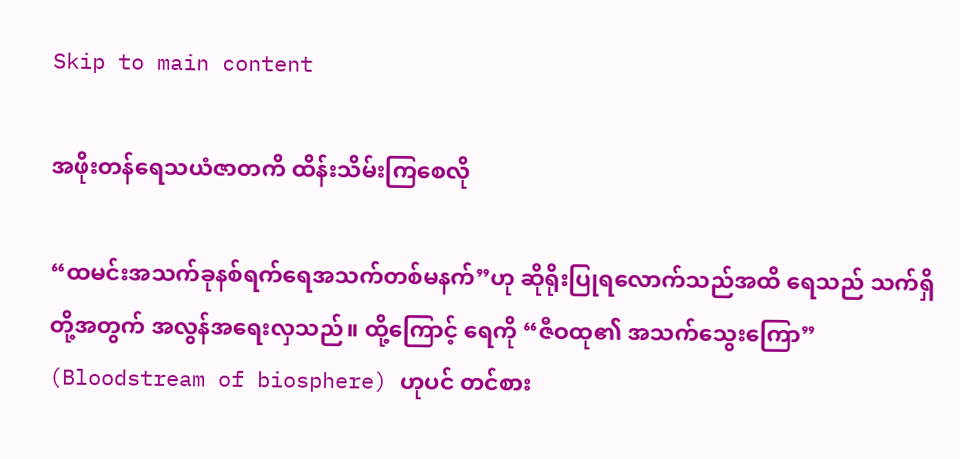Skip to main content

အဖိုးတန်ရေသယံဇာတကိ ထိန်းသိမ်းကြစေလို

“ထမင်းအသက်ခုနစ်ရက်ရေအသက်တစ်မနက်”ဟု ဆိုရိုးပြုရလောက်သည်အထိ ရေသည် သက်ရှိ တို့အတွက် အလွန်အရေးလှသည်။ ထို့ကြောင့် ရေကို “ဇီဝထု၏ အသက်သွေးကြော” (Bloodstream of biosphere) ဟုပင် တင်စား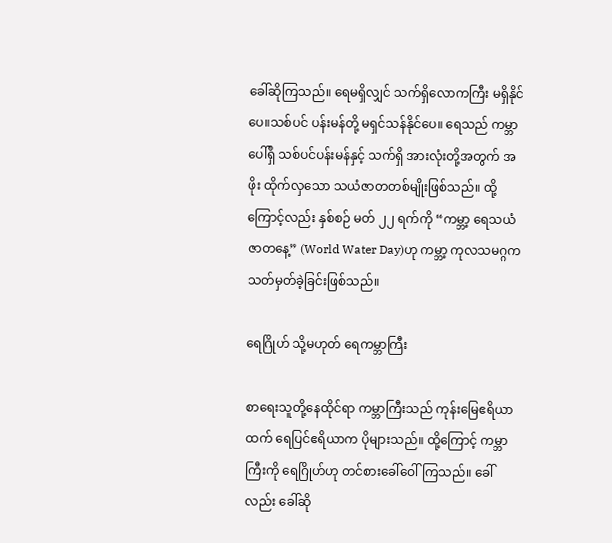ခေါ်ဆိုကြသည်။ ရေမရှိလျှင် သက်ရှိလောကကြီး မရှိနိုင်ပေ။သစ်ပင် ပန်းမန်တို့ မရှင်သန်နိုင်ပေ။ ရေသည် ကမ္ဘာပေါ်ရှိ သစ်ပင်ပန်းမန်နှင့် သက်ရှိ အားလုံးတို့အတွက် အဖိုး ထိုက်လှသော သယံဇာတတစ်မျိုးဖြစ်သည်။ ထို့ကြောင့်လည်း နှစ်စဉ် မတ် ၂၂ ရက်ကို “ကမ္ဘာ့ ရေသယံဇာတနေ့” (World Water Day)ဟု ကမ္ဘာ့ ကုလသမဂ္ဂက သတ်မှတ်ခဲ့ခြင်းဖြစ်သည်။

ရေဂြိုဟ် သို့မဟုတ် ရေကမ္ဘာကြီး

စာရေးသူတို့နေထိုင်ရာ ကမ္ဘာကြီးသည် ကုန်းမြေဧရိယာထက် ရေပြင်ဧရိယာက ပိုများသည်။ ထို့ကြောင့် ကမ္ဘာကြီးကို ရေဂြိုဟ်ဟု တင်စားခေါ်ဝေါ်ကြသည်။ ခေါ်လည်း ခေါ်ဆို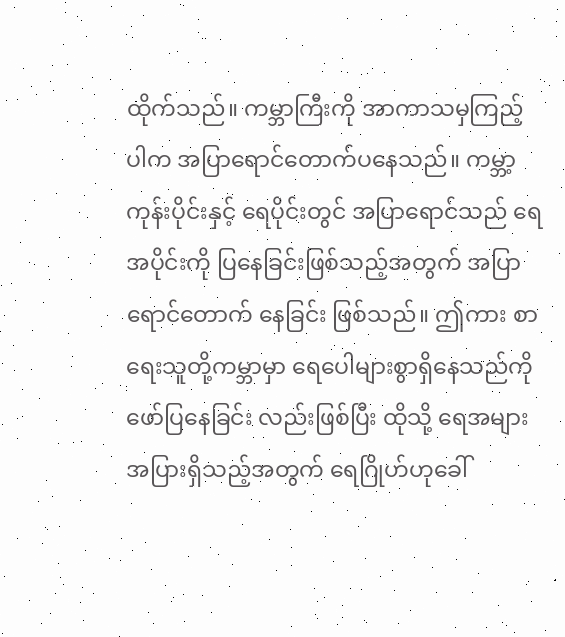ထိုက်သည်။ ကမ္ဘာကြီးကို အာကာသမှကြည့်ပါက အပြာရောင်တောက်ပနေသည်။ ကမ္ဘာ့ကုန်းပိုင်းနှင့် ရေပိုင်းတွင် အပြာရောင်သည် ရေအပိုင်းကို ပြနေခြင်းဖြစ်သည့်အတွက် အပြာရောင်တောက် နေခြင်း ဖြစ်သည်။ ဤကား စာရေးသူတို့ကမ္ဘာမှာ ရေပေါများစွာရှိနေသည်ကို ဖော်ပြနေခြင်း လည်းဖြစ်ပြီး ထိုသို့ ရေအများအပြားရှိသည့်အတွက် ရေဂြိုဟ်ဟုခေါ်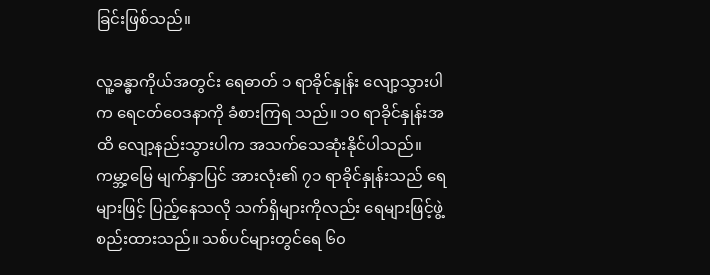ခြင်းဖြစ်သည်။

လူ့ခန္ဓာကိုယ်အတွင်း ရေဓာတ် ၁ ရာခိုင်နှုန်း လျော့သွားပါက ရေငတ်ဝေဒနာကို ခံစားကြရ သည်။ ၁၀ ရာခိုင်နှုန်းအထိ လျော့နည်းသွားပါက အသက်သေဆုံးနိုင်ပါသည်။ ကမ္ဘာ့မြေ မျက်နှာပြင် အားလုံး၏ ၇၁ ရာခိုင်နှုန်းသည် ရေများဖြင့် ပြည့်နေသလို သက်ရှိများကိုလည်း ရေများဖြင့်ဖွဲ့စည်းထားသည်။ သစ်ပင်များတွင်ရေ ၆၀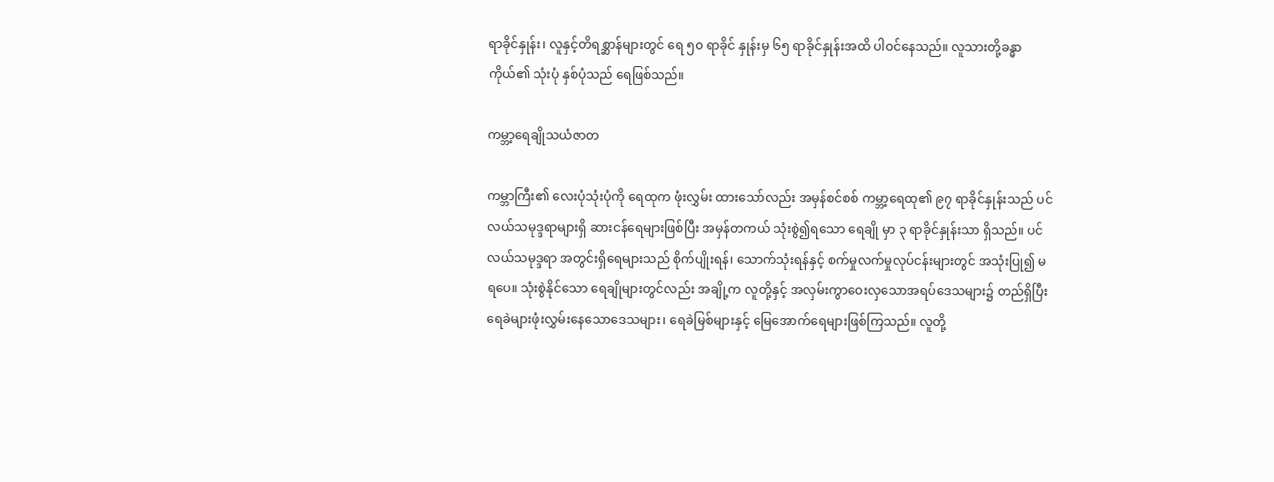ရာခိုင်နှုန်း၊ လူနှင့်တိရစ္ဆာန်များတွင် ရေ ၅၀ ရာခိုင် နှုန်းမှ ၆၅ ရာခိုင်နှုန်းအထိ ပါဝင်နေသည်။ လူသားတို့ခန္ဓာကိုယ်၏ သုံးပုံ နှစ်ပုံသည် ရေဖြစ်သည်။

ကမ္ဘာ့ရေချိုသယံဇာတ

ကမ္ဘာကြီး၏ လေးပုံသုံးပုံကို ရေထုက ဖုံးလွှမ်း ထားသော်လည်း အမှန်စင်စစ် ကမ္ဘာ့ရေထု၏ ၉၇ ရာခိုင်နှုန်းသည် ပင်လယ်သမုဒ္ဒရာများရှိ ဆားငန်ရေများဖြစ်ပြီး အမှန်တကယ် သုံးစွဲ၍ရသော ရေချို မှာ ၃ ရာခိုင်နှုန်းသာ ရှိသည်။ ပင်လယ်သမုဒ္ဒရာ အတွင်းရှိရေများသည် စိုက်ပျိုးရန်၊ သောက်သုံးရန်နှင့် စက်မှုလက်မှုလုပ်ငန်းများတွင် အသုံးပြု၍ မရပေ။ သုံးစွဲနိုင်သော ရေချိုများတွင်လည်း အချို့က လူတို့နှင့် အလှမ်းကွာဝေးလှသောအရပ်ဒေသများ၌ တည်ရှိပြီး ရေခဲများဖုံးလွှမ်းနေသောဒေသများ၊ ရေခဲမြစ်များနှင့် မြေအောက်ရေများဖြစ်ကြသည်။ လူတို့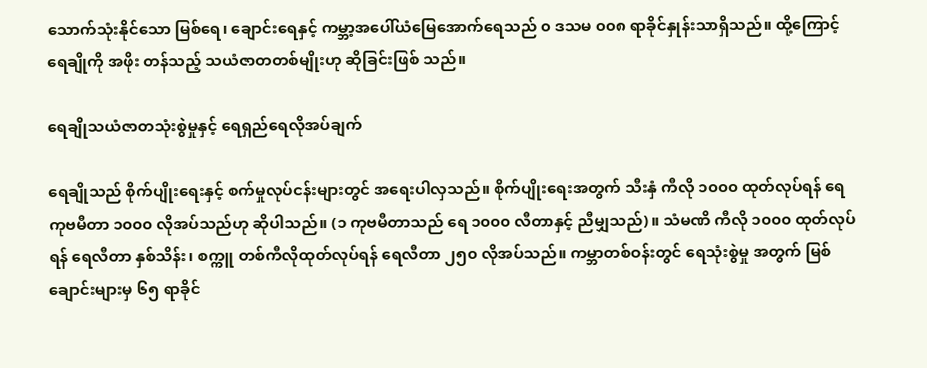သောက်သုံးနိုင်သော မြစ်ရေ၊ ချောင်းရေနှင့် ကမ္ဘာ့အပေါ်ယံမြေအောက်ရေသည် ၀ ဒသမ ၀၀၈ ရာခိုင်နှုန်းသာရှိသည်။ ထို့ကြောင့် ရေချိုကို အဖိုး တန်သည့် သယံဇာတတစ်မျိုးဟု ဆိုခြင်းဖြစ် သည်။

ရေချိုသယံဇာတသုံးစွဲမှုနှင့် ရေရှည်ရေလိုအပ်ချက်

ရေချိုသည် စိုက်ပျိုးရေးနှင့် စက်မှုလုပ်ငန်းများတွင် အရေးပါလှသည်။ စိုက်ပျိုးရေးအတွက် သီးနှံ ကီလို ၁၀၀၀ ထုတ်လုပ်ရန် ရေကုဗမီတာ ၁၀၀၀ လိုအပ်သည်ဟု ဆိုပါသည်။ (၁ ကုဗမီတာသည် ရေ ၁၀၀၀ လီတာနှင့် ညီမျှသည်)။ သံမဏိ ကီလို ၁၀၀၀ ထုတ်လုပ်ရန် ရေလီတာ နှစ်သိန်း၊ စက္ကူ တစ်ကီလိုထုတ်လုပ်ရန် ရေလီတာ ၂၅၀ လိုအပ်သည်။ ကမ္ဘာတစ်ဝန်းတွင် ရေသုံးစွဲမှု အတွက် မြစ်ချောင်းများမှ ၆၅ ရာခိုင်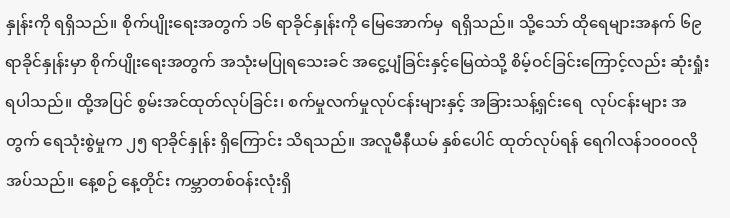နှုန်းကို ရရှိသည်။ စိုက်ပျိုးရေးအတွက် ၁၆ ရာခိုင်နှုန်းကို မြေအောက်မှ  ရရှိသည်။ သို့သော် ထိုရေများအနက် ၆၉ ရာခိုင်နှုန်းမှာ စိုက်ပျိုးရေးအတွက် အသုံးမပြုရသေးခင် အငွေ့ပျံခြင်းနှင့်မြေထဲသို့ စိမ့်ဝင်ခြင်းကြောင့်လည်း ဆုံးရှုံးရပါသည်။ ထို့အပြင် စွမ်းအင်ထုတ်လုပ်ခြင်း၊ စက်မှုလက်မှုလုပ်ငန်းများနှင့် အခြားသန့်ရှင်းရေ  လုပ်ငန်းများ အတွက် ရေသုံးစွဲမှုက ၂၅ ရာခိုင်နှုန်း ရှိကြောင်း သိရသည်။ အလူမီနီယမ် နှစ်ပေါင် ထုတ်လုပ်ရန် ရေဂါလန်၁၀၀၀လိုအပ်သည်။ နေ့စဉ် နေ့တိုင်း ကမ္ဘာတစ်ဝန်းလုံးရှိ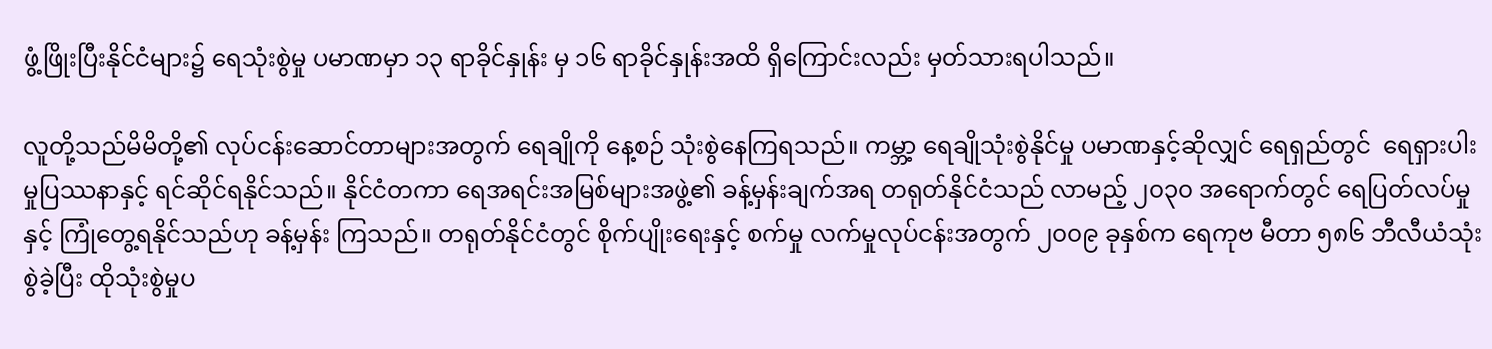ဖွံ့ဖြိုးပြီးနိုင်ငံများ၌ ရေသုံးစွဲမှု ပမာဏမှာ ၁၃ ရာခိုင်နှုန်း မှ ၁၆ ရာခိုင်နှုန်းအထိ ရှိကြောင်းလည်း မှတ်သားရပါသည်။

လူတို့သည်မိမိတို့၏ လုပ်ငန်းဆောင်တာများအတွက် ရေချိုကို နေ့စဉ် သုံးစွဲနေကြရသည်။ ကမ္ဘာ့ ရေချိုသုံးစွဲနိုင်မှု ပမာဏနှင့်ဆိုလျှင် ရေရှည်တွင်  ရေရှားပါးမှုပြဿနာနှင့် ရင်ဆိုင်ရနိုင်သည်။ နိုင်ငံတကာ ရေအရင်းအမြစ်များအဖွဲ့၏ ခန့်မှန်းချက်အရ တရုတ်နိုင်ငံသည် လာမည့် ၂၀၃၀ အရောက်တွင် ရေပြတ်လပ်မှုနှင့် ကြုံတွေ့ရနိုင်သည်ဟု ခန့်မှန်း ကြသည်။ တရုတ်နိုင်ငံတွင် စိုက်ပျိုးရေးနှင့် စက်မှု လက်မှုလုပ်ငန်းအတွက် ၂၀၀၉ ခုနှစ်က ရေကုဗ မီတာ ၅၈၆ ဘီလီယံသုံးစွဲခဲ့ပြီး ထိုသုံးစွဲမှုပ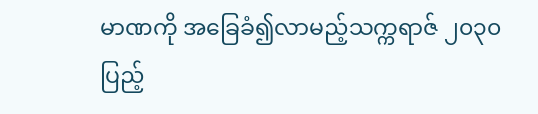မာဏကို အခြေခံ၍လာမည့်သက္ကရာဇ် ၂၀၃၀ ပြည့်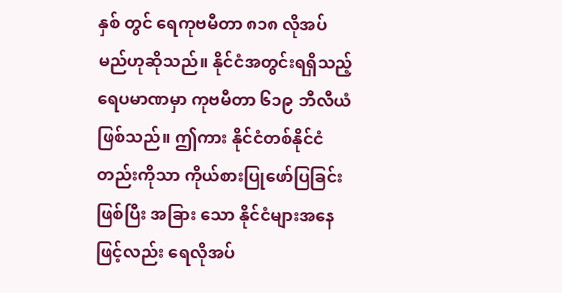နှစ် တွင် ရေကုဗမီတာ ၈၁၈ လိုအပ်မည်ဟုဆိုသည်။ နိုင်ငံအတွင်းရရှိသည့် ရေပမာဏမှာ ကုဗမီတာ ၆၁၉ ဘီလီယံဖြစ်သည်။ ဤကား နိုင်ငံတစ်နိုင်ငံ တည်းကိုသာ ကိုယ်စားပြုဖော်ပြခြင်းဖြစ်ပြီး အခြား သော နိုင်ငံများအနေဖြင့်လည်း ရေလိုအပ်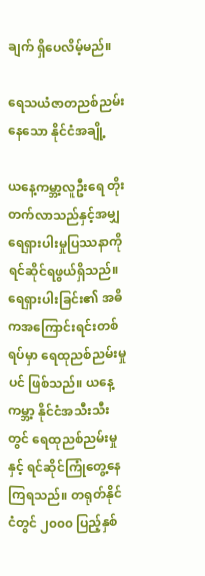ချက် ရှိပေလိမ့်မည်။

ရေသယံဇာတညစ်ညမ်းနေသော နိုင်ငံအချို့

ယနေ့ကမ္ဘာ့လူဦးရေ တိုးတက်လာသည်နှင့်အမျှ ရေရှားပါးမှုပြဿနာကို ရင်ဆိုင်ရဖွယ်ရှိသည်။ ရေရှားပါးခြင်း၏ အဓိကအကြောင်းရင်းတစ်ရပ်မှာ ရေထုညစ်ညမ်းမှုပင် ဖြစ်သည်။ ယနေ့ကမ္ဘာ့ နိုင်ငံအသီးသီးတွင် ရေထုညစ်ညမ်းမှုနှင့် ရင်ဆိုင်ကြုံတွေ့နေကြရသည်။ တရုတ်နိုင်ငံတွင် ၂၀၀၀ ပြည့်နှစ်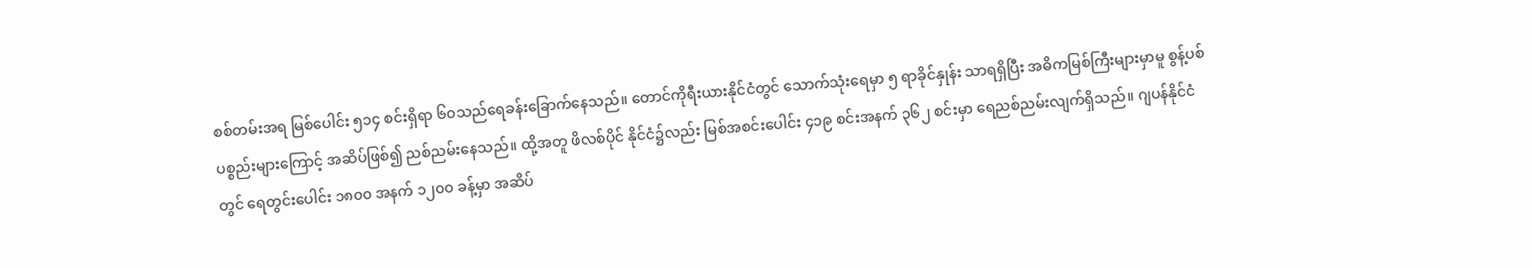စစ်တမ်းအရ မြစ်ပေါင်း ၅၁၄ စင်းရှိရာ ၆၀သည်ရေခန်းခြောက်နေသည်။ တောင်ကိုရီးယားနိုင်ငံတွင် သောက်သုံးရေမှာ ၅ ရာခိုင်နှုန်း သာရရှိပြီး အဓိကမြစ်ကြီးများမှာမူ စွန့်ပစ်ပစ္စည်းများကြောင့် အဆိပ်ဖြစ်၍ ညစ်ညမ်းနေသည်။ ထို့အတူ ဖိလစ်ပိုင် နိုင်ငံ၌လည်း မြစ်အစင်းပေါင်း ၄၁၉ စင်းအနက် ၃၆၂ စင်းမှာ ရေညစ်ညမ်းလျက်ရှိသည်။ ဂျပန်နိုင်ငံ  တွင် ရေတွင်းပေါင်း ၁၈၀၀ အနက် ၁၂၀၀ ခန့်မှာ အဆိပ်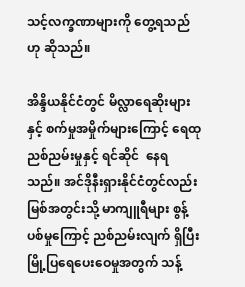သင့်လက္ခဏာများကို တွေ့ရသည်ဟု ဆိုသည်။

အိန္ဒိယနိုင်ငံတွင် မိလ္လာရေဆိုးများနှင့် စက်မှုအမှိုက်များကြောင့် ရေထုညစ်ညမ်းမှုနှင့် ရင်ဆိုင်  နေရသည်။ အင်ဒိုနီးရှားနိုင်ငံတွင်လည်း မြစ်အတွင်းသို့ မာကျူရီများ စွန့်ပစ်မှုကြောင့် ညစ်ညမ်းလျက် ရှိပြီး မြို့ပြရေပေးဝေမှုအတွက် သန့်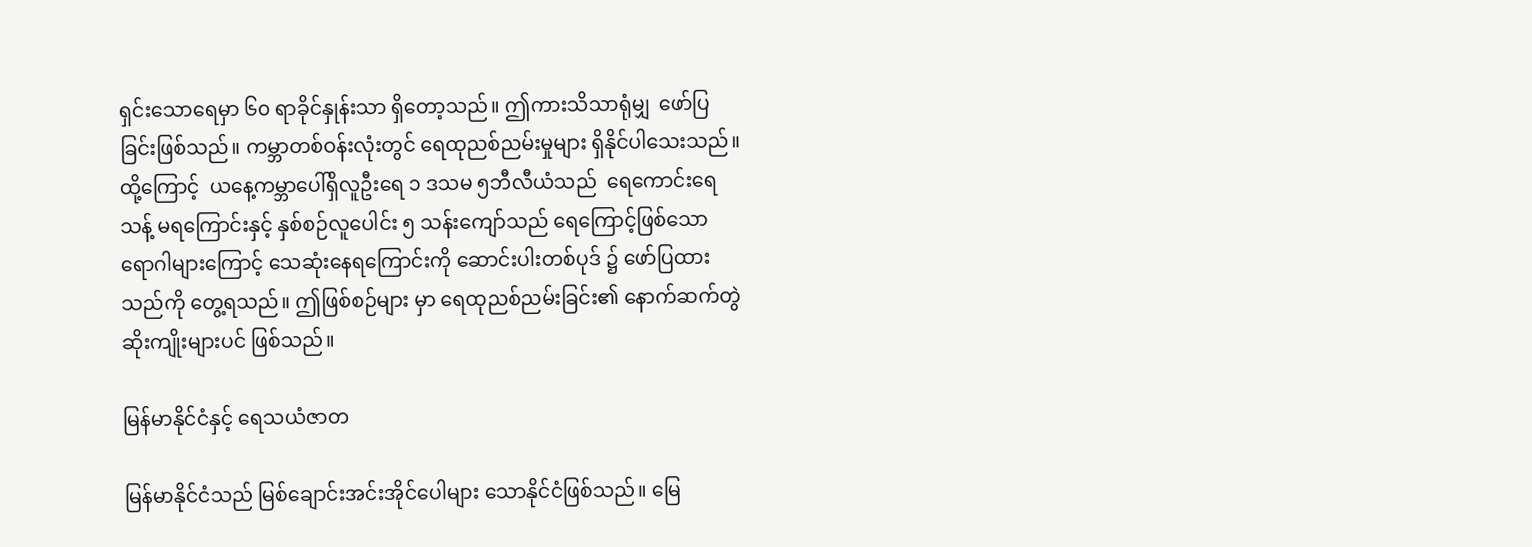ရှင်းသောရေမှာ ၆၀ ရာခိုင်နှုန်းသာ ရှိတော့သည်။ ဤကားသိသာရုံမျှ  ဖော်ပြခြင်းဖြစ်သည်။ ကမ္ဘာတစ်ဝန်းလုံးတွင် ရေထုညစ်ညမ်းမှုများ ရှိနိုင်ပါသေးသည်။ ထို့ကြောင့်  ယနေ့ကမ္ဘာပေါ်ရှိလူဦးရေ ၁ ဒသမ ၅ဘီလီယံသည်  ရေကောင်းရေသန့် မရကြောင်းနှင့် နှစ်စဉ်လူပေါင်း ၅ သန်းကျော်သည် ရေကြောင့်ဖြစ်သော ရောဂါများကြောင့် သေဆုံးနေရကြောင်းကို ဆောင်းပါးတစ်ပုဒ် ၌ ဖော်ပြထားသည်ကို တွေ့ရသည်။ ဤဖြစ်စဉ်များ မှာ ရေထုညစ်ညမ်းခြင်း၏ နောက်ဆက်တွဲဆိုးကျိုးများပင် ဖြစ်သည်။

မြန်မာနိုင်ငံနှင့် ရေသယံဇာတ

မြန်မာနိုင်ငံသည် မြစ်ချောင်းအင်းအိုင်ပေါများ သောနိုင်ငံဖြစ်သည်။ မြေ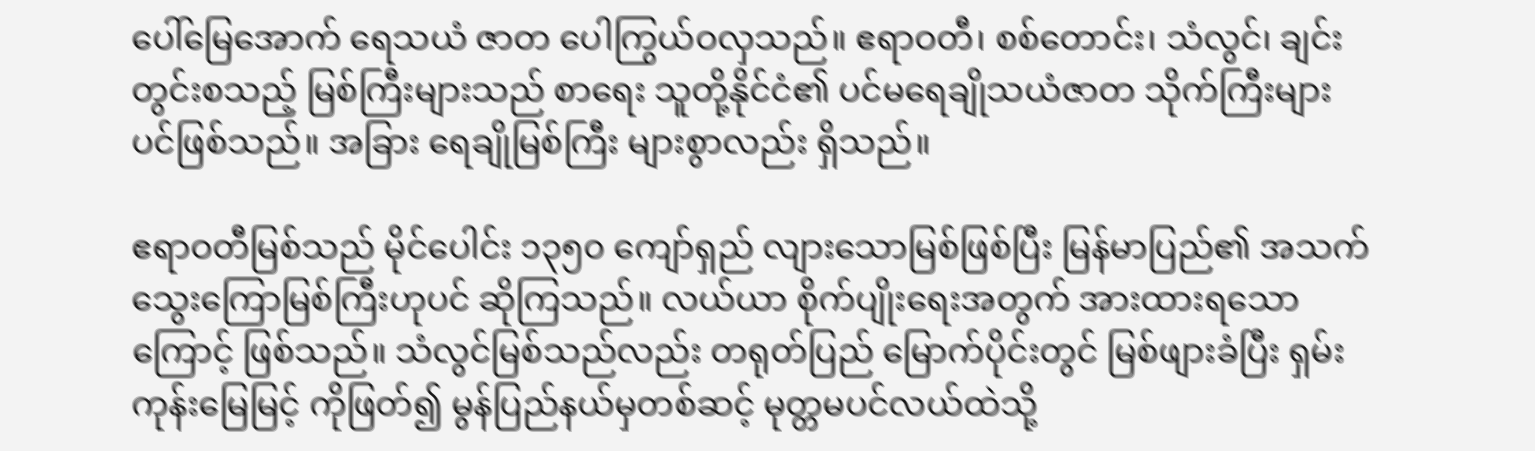ပေါ်မြေအောက် ရေသယံ ဇာတ ပေါကြွယ်ဝလှသည်။ ဧရာဝတီ၊ စစ်တောင်း၊ သံလွင်၊ ချင်းတွင်းစသည့် မြစ်ကြီးများသည် စာရေး သူတို့နိုင်ငံ၏ ပင်မရေချိုသယံဇာတ သိုက်ကြီးများပင်ဖြစ်သည်။ အခြား ရေချိုမြစ်ကြီး များစွာလည်း ရှိသည်။

ဧရာဝတီမြစ်သည် မိုင်ပေါင်း ၁၃၅၀ ကျော်ရှည် လျားသောမြစ်ဖြစ်ပြီး မြန်မာပြည်၏ အသက် သွေးကြောမြစ်ကြီးဟုပင် ဆိုကြသည်။ လယ်ယာ စိုက်ပျိုးရေးအတွက် အားထားရသောကြောင့် ဖြစ်သည်။ သံလွင်မြစ်သည်လည်း တရုတ်ပြည် မြောက်ပိုင်းတွင် မြစ်ဖျားခံပြီး ရှမ်းကုန်းမြေမြင့် ကိုဖြတ်၍ မွန်ပြည်နယ်မှတစ်ဆင့် မုတ္တမပင်လယ်ထဲသို့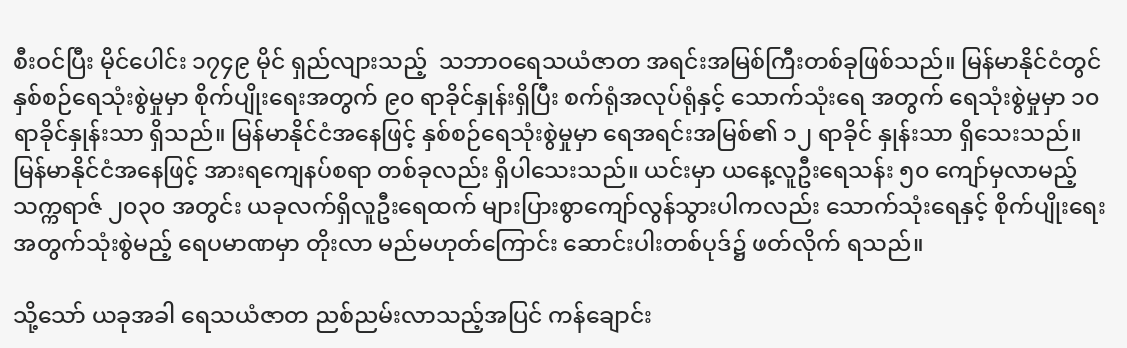စီးဝင်ပြီး မိုင်ပေါင်း ၁၇၄၉ မိုင် ရှည်လျားသည့်  သဘာဝရေသယံဇာတ အရင်းအမြစ်ကြီးတစ်ခုဖြစ်သည်။ မြန်မာနိုင်ငံတွင် နှစ်စဉ်ရေသုံးစွဲမှုမှာ စိုက်ပျိုးရေးအတွက် ၉၀ ရာခိုင်နှုန်းရှိပြီး စက်ရုံအလုပ်ရုံနှင့် သောက်သုံးရေ အတွက် ရေသုံးစွဲမှုမှာ ၁၀ ရာခိုင်နှုန်းသာ ရှိသည်။ မြန်မာနိုင်ငံအနေဖြင့် နှစ်စဉ်ရေသုံးစွဲမှုမှာ ရေအရင်းအမြစ်၏ ၁၂ ရာခိုင် နှုန်းသာ ရှိသေးသည်။ မြန်မာနိုင်ငံအနေဖြင့် အားရကျေနပ်စရာ တစ်ခုလည်း ရှိပါသေးသည်။ ယင်းမှာ ယနေ့လူဦးရေသန်း ၅၀ ကျော်မှလာမည့် သက္ကရာဇ် ၂၀၃၀ အတွင်း ယခုလက်ရှိလူဦးရေထက် များပြားစွာကျော်လွန်သွားပါကလည်း သောက်သုံးရေနှင့် စိုက်ပျိုးရေးအတွက်သုံးစွဲမည့် ရေပမာဏမှာ တိုးလာ မည်မဟုတ်ကြောင်း ဆောင်းပါးတစ်ပုဒ်၌ ဖတ်လိုက် ရသည်။

သို့သော် ယခုအခါ ရေသယံဇာတ ညစ်ညမ်းလာသည့်အပြင် ကန်ချောင်း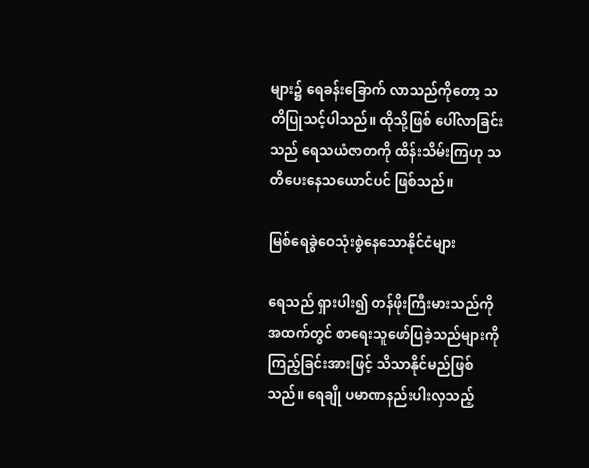များ၌ ရေခန်းခြောက် လာသည်ကိုတော့ သတိပြုသင့်ပါသည်။ ထိုသို့ဖြစ် ပေါ်လာခြင်းသည် ရေသယံဇာတကို ထိန်းသိမ်းကြဟု သတိပေးနေသယောင်ပင် ဖြစ်သည်။

မြစ်ရေခွဲဝေသုံးစွဲနေသောနိုင်ငံများ

ရေသည် ရှားပါး၍ တန်ဖိုးကြီးမားသည်ကို အထက်တွင် စာရေးသူဖော်ပြခဲ့သည်များကို ကြည့်ခြင်းအားဖြင့် သိသာနိုင်မည်ဖြစ်သည်။ ရေချို ပမာဏနည်းပါးလှသည့်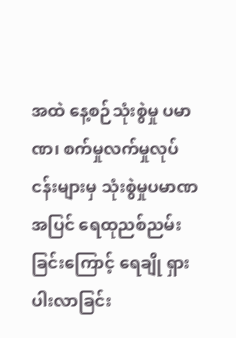အထဲ နေ့စဉ်သုံးစွဲမှု ပမာဏ၊ စက်မှုလက်မှုလုပ်ငန်းများမှ သုံးစွဲမှုပမာဏအပြင် ရေထုညစ်ညမ်းခြင်းကြောင့် ရေချို ရှားပါးလာခြင်း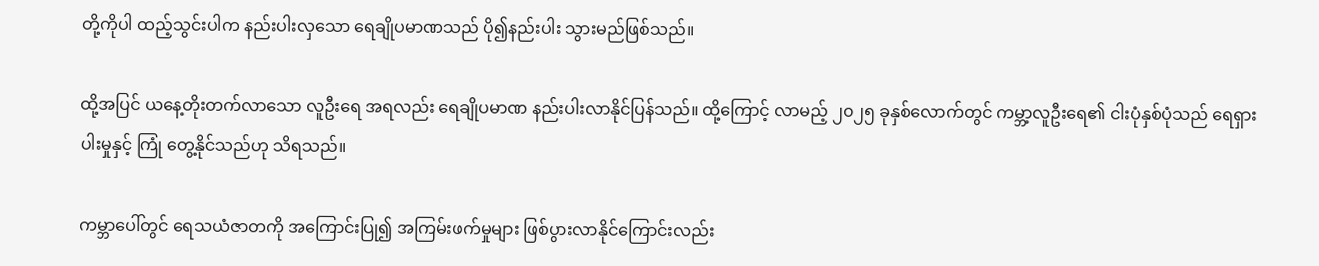တို့ကိုပါ ထည့်သွင်းပါက နည်းပါးလှသော ရေချိုပမာဏသည် ပို၍နည်းပါး သွားမည်ဖြစ်သည်။

ထို့အပြင် ယနေ့တိုးတက်လာသော လူဦးရေ အရလည်း ရေချိုပမာဏ နည်းပါးလာနိုင်ပြန်သည်။ ထို့ကြောင့် လာမည့် ၂၀၂၅ ခုနှစ်လောက်တွင် ကမ္ဘာ့လူဦးရေ၏ ငါးပုံနှစ်ပုံသည် ရေရှားပါးမှုနှင့် ကြုံ တွေ့နိုင်သည်ဟု သိရသည်။

ကမ္ဘာပေါ်တွင် ရေသယံဇာတကို အကြောင်းပြု၍ အကြမ်းဖက်မှုများ ဖြစ်ပွားလာနိုင်ကြောင်းလည်း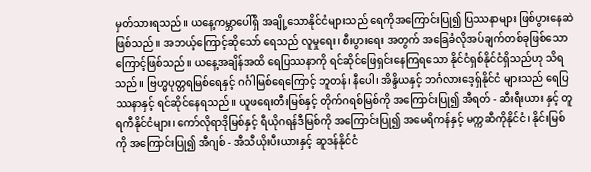မှတ်သားရသည်။ ယနေ့ကမ္ဘာပေါ်ရှိ အချို့သောနိုင်ငံများသည် ရေကိုအကြောင်းပြု၍ ပြဿနာများ ဖြစ်ပွားနေဆဲဖြစ်သည်။ အဘယ့်ကြောင့်ဆိုသော် ရေသည် လူမှုရေး၊ စီးပွားရေး အတွက် အခြေခံလိုအပ်ချက်တစ်ခုဖြစ်သောကြောင့်ဖြစ်သည်။ ယနေ့အချိန်အထိ ရေပြဿနာကို ရင်ဆိုင်ဖြေရှင်းနေကြရသော နိုင်ငံရှစ်နိုင်ငံရှိသည်ဟု သိရသည်။ ဗြဟ္မပုတ္တရမြစ်ရေနှင့် ဂင်္ဂါမြစ်ရေကြောင့် ဘူတန်၊ နီပေါ၊ အိန္ဒိယနှင့် ဘင်္ဂလားဒေ့ရှ်နိုင်ငံ များသည် ရေပြဿနာနှင့် ရင်ဆိုင်နေရသည်။ ယူဖရေးတီးမြစ်နှင့် တိုက်ဂရစ်မြစ်ကို အကြောင်းပြု၍ အီရတ် - ဆီးရီးယား နှင့် တူရကီနိုင်ငံများ၊ ကော်လိုရာဒိုမြစ်နှင့် ရီယိုဂရန်ဒီမြစ်ကို အကြောင်းပြု၍ အမေရိကန်နှင့် မက္ကဆီကိုနိုင်ငံ၊ နိုင်းမြစ်ကို အကြောင်းပြု၍ အီဂျစ် - အီသီယိုးပီးယားနှင့် ဆူဒန်နိုင်ငံ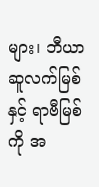များ၊ ဘီယာဆူလက်မြစ်နှင့် ရာဗီမြစ်ကို အ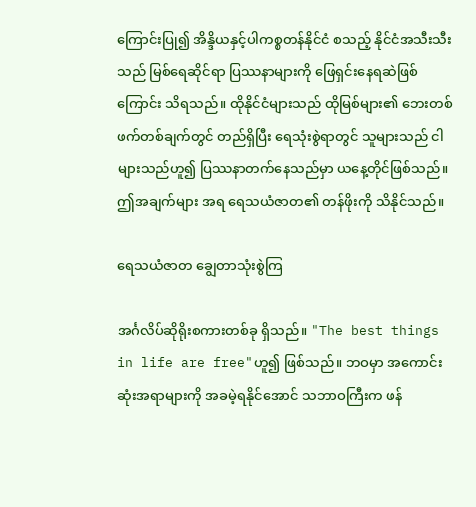ကြောင်းပြု၍ အိန္ဒိယနှင့်ပါကစ္စတန်နိုင်ငံ စသည့် နိုင်ငံအသီးသီးသည် မြစ်ရေဆိုင်ရာ ပြဿနာများကို ဖြေရှင်းနေရဆဲဖြစ်ကြောင်း သိရသည်။ ထိုနိုင်ငံများသည် ထိုမြစ်များ၏ ဘေးတစ်ဖက်တစ်ချက်တွင် တည်ရှိပြီး ရေသုံးစွဲရာတွင် သူများသည် ငါများသည်ဟူ၍ ပြဿနာတက်နေသည်မှာ ယနေ့တိုင်ဖြစ်သည်။ ဤအချက်များ အရ ရေသယံဇာတ၏ တန်ဖိုးကို သိနိုင်သည်။

ရေသယံဇာတ ချွေတာသုံးစွဲကြ

အင်္ဂလိပ်ဆိုရိုးစကားတစ်ခု ရှိသည်။ "The best things in life are free"ဟူ၍ ဖြစ်သည်။ ဘဝမှာ အကောင်းဆုံးအရာများကို အခမဲ့ရနိုင်အောင် သဘာဝကြီးက ဖန်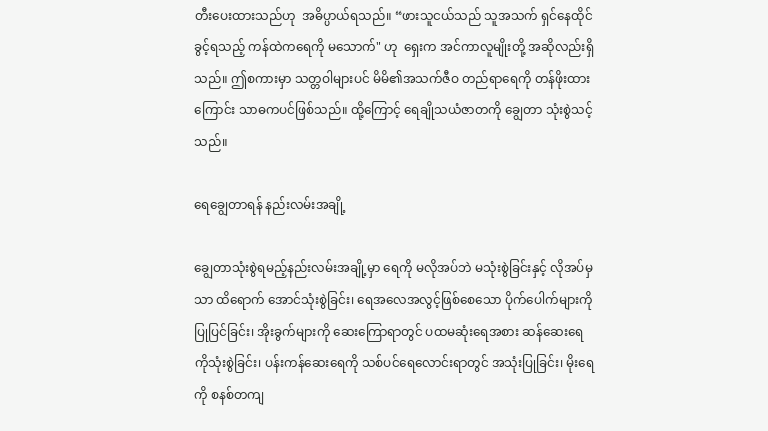တီးပေးထားသည်ဟု  အဓိပ္ပာယ်ရသည်။ “ဖားသူငယ်သည် သူအသက် ရှင်နေထိုင်ခွင့်ရသည့် ကန်ထဲကရေကို မသောက်" ဟု  ရှေးက အင်ကာလူမျိုးတို့ အဆိုလည်းရှိသည်။ ဤစကားမှာ သတ္တဝါများပင် မိမိ၏အသက်ဇီဝ တည်ရာရေကို တန်ဖိုးထားကြောင်း သာဓကပင်ဖြစ်သည်။ ထို့ကြောင့် ရေချိုသယံဇာတကို ချွေတာ သုံးစွဲသင့်သည်။

ရေချွေတာရန် နည်းလမ်းအချို့

ချွေတာသုံးစွဲရမည့်နည်းလမ်းအချို့မှာ ရေကို မလိုအပ်ဘဲ မသုံးစွဲခြင်းနှင့် လိုအပ်မှသာ ထိရောက် အောင်သုံးစွဲခြင်း၊ ရေအလေအလွင့်ဖြစ်စေသော ပိုက်ပေါက်များကို ပြုပြင်ခြင်း၊ အိုးခွက်များကို ဆေးကြောရာတွင် ပထမဆုံးရေအစား ဆန်ဆေးရေ ကိုသုံးစွဲခြင်း၊ ပန်းကန်ဆေးရေကို သစ်ပင်ရေလောင်းရာတွင် အသုံးပြုခြင်း၊ မိုးရေကို စနစ်တကျ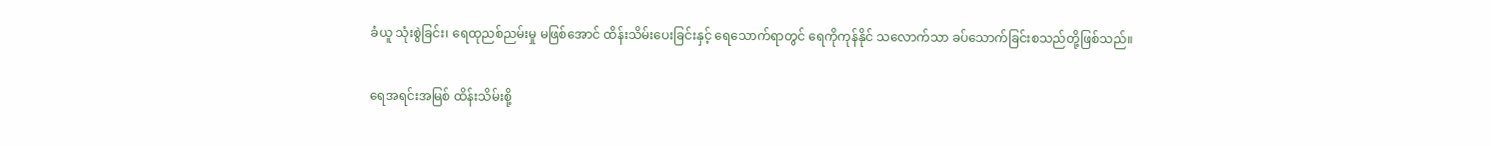ခံယူ သုံးစွဲခြင်း၊ ရေထုညစ်ညမ်းမှု မဖြစ်အောင် ထိန်းသိမ်းပေးခြင်းနှင့် ရေသောက်ရာတွင် ရေကိုကုန်နိုင် သလောက်သာ ခပ်သောက်ခြင်းစသည်တို့ဖြစ်သည်။

ရေအရင်းအမြစ် ထိန်းသိမ်းစို့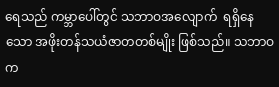ရေသည် ကမ္ဘာပေါ်တွင် သဘာဝအလျောက်  ရရှိနေသော အဖိုးတန်သယံဇာတတစ်မျိုး ဖြစ်သည်။ သဘာဝက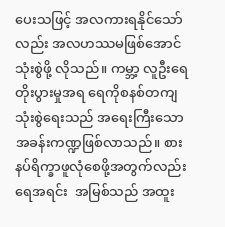ပေးသဖြင့် အလကားရနိုင်သော်လည်း အလဟဿမဖြစ်အောင် သုံးစွဲဖို့ လိုသည်။ ကမ္ဘာ့ လူဦးရေတိုးပွားမှုအရ ရေကိုစနစ်တကျ သုံးစွဲရေးသည် အရေးကြီးသော အခန်းကဏ္ဍဖြစ်လာသည်။ စားနပ်ရိက္ခာဖူလုံစေဖို့အတွက်လည်း ရေအရင်း  အမြစ်သည် အထူး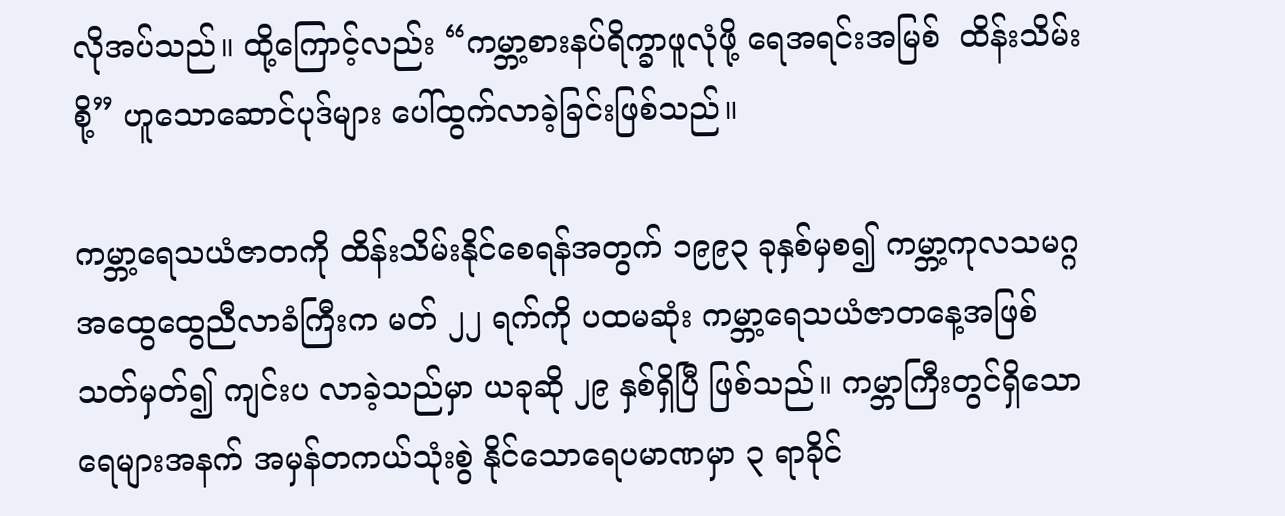လိုအပ်သည်။ ထို့ကြောင့်လည်း “ကမ္ဘာ့စားနပ်ရိက္ခာဖူလုံဖို့ ရေအရင်းအမြစ်  ထိန်းသိမ်း စို့” ဟူသောဆောင်ပုဒ်များ ပေါ်ထွက်လာခဲ့ခြင်းဖြစ်သည်။

ကမ္ဘာ့ရေသယံဇာတကို ထိန်းသိမ်းနိုင်စေရန်အတွက် ၁၉၉၃ ခုနှစ်မှစ၍ ကမ္ဘာ့ကုလသမဂ္ဂ အထွေထွေညီလာခံကြီးက မတ် ၂၂ ရက်ကို ပထမဆုံး ကမ္ဘာ့ရေသယံဇာတနေ့အဖြစ်သတ်မှတ်၍ ကျင်းပ လာခဲ့သည်မှာ ယခုဆို ၂၉ နှစ်ရှိပြီ ဖြစ်သည်။ ကမ္ဘာကြီးတွင်ရှိသော ရေများအနက် အမှန်တကယ်သုံးစွဲ နိုင်သောရေပမာဏမှာ ၃ ရာခိုင်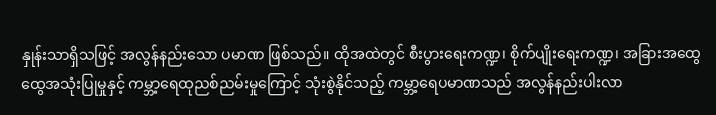နှုန်းသာရှိသဖြင့် အလွန်နည်းသော ပမာဏ ဖြစ်သည်။ ထိုအထဲတွင် စီးပွားရေးကဏ္ဍ၊ စိုက်ပျိုးရေးကဏ္ဍ၊ အခြားအထွေ ထွေအသုံးပြုမှုနှင့် ကမ္ဘာ့ရေထုညစ်ညမ်းမှုကြောင့် သုံးစွဲနိုင်သည့် ကမ္ဘာ့ရေပမာဏသည် အလွန်နည်းပါးလာ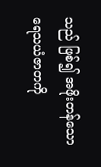သည် ဖြစ်၍ အဖိုးတန်သော ရေသယံဇာတကို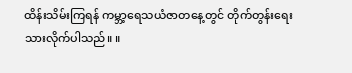ထိန်းသိမ်းကြရန် ကမ္ဘာ့ရေသယံဇာတနေ့တွင် တိုက်တွန်းရေးသားလိုက်ပါသည်။ ။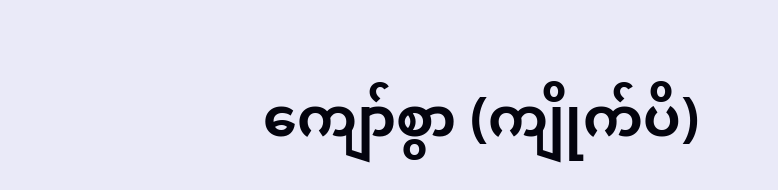ကျော်စွာ (ကျိုက်ပိ)